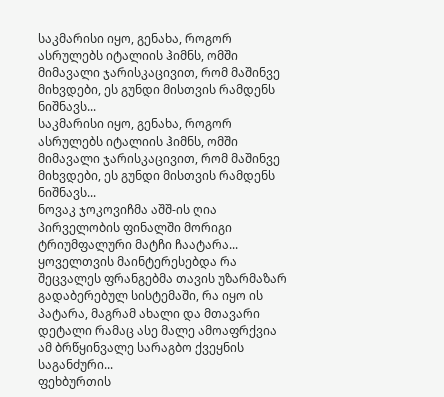საკმარისი იყო, გენახა, როგორ ასრულებს იტალიის ჰიმნს, ომში მიმავალი ჯარისკაცივით, რომ მაშინვე მიხვდები, ეს გუნდი მისთვის რამდენს ნიშნავს...
საკმარისი იყო, გენახა, როგორ ასრულებს იტალიის ჰიმნს, ომში მიმავალი ჯარისკაცივით, რომ მაშინვე მიხვდები, ეს გუნდი მისთვის რამდენს ნიშნავს...
ნოვაკ ჯოკოვიჩმა აშშ-ის ღია პირველობის ფინალში მორიგი ტრიუმფალური მატჩი ჩაატარა...
ყოველთვის მაინტერესებდა რა შეცვალეს ფრანგებმა თავის უზარმაზარ გადაბერებულ სისტემაში, რა იყო ის პატარა, მაგრამ ახალი და მთავარი დეტალი რამაც ასე მალე ამოაფრქვია ამ ბრწყინვალე სარაგბო ქვეყნის საგანძური...
ფეხბურთის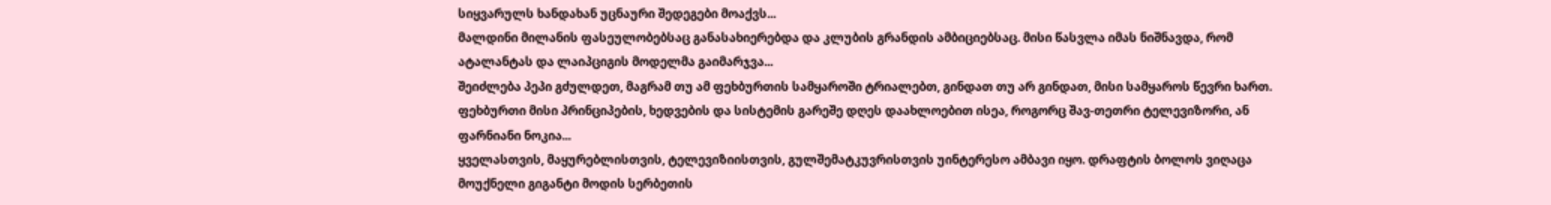სიყვარულს ხანდახან უცნაური შედეგები მოაქვს...
მალდინი მილანის ფასეულობებსაც განასახიერებდა და კლუბის გრანდის ამბიციებსაც. მისი წასვლა იმას ნიშნავდა, რომ ატალანტას და ლაიპციგის მოდელმა გაიმარჯვა...
შეიძლება პეპი გძულდეთ, მაგრამ თუ ამ ფეხბურთის სამყაროში ტრიალებთ, გინდათ თუ არ გინდათ, მისი სამყაროს წევრი ხართ. ფეხბურთი მისი პრინციპების, ხედვების და სისტემის გარეშე დღეს დაახლოებით ისეა, როგორც შავ-თეთრი ტელევიზორი, ან ფარნიანი ნოკია...
ყველასთვის, მაყურებლისთვის, ტელევიზიისთვის, გულშემატკუვრისთვის უინტერესო ამბავი იყო. დრაფტის ბოლოს ვიღაცა მოუქნელი გიგანტი მოდის სერბეთის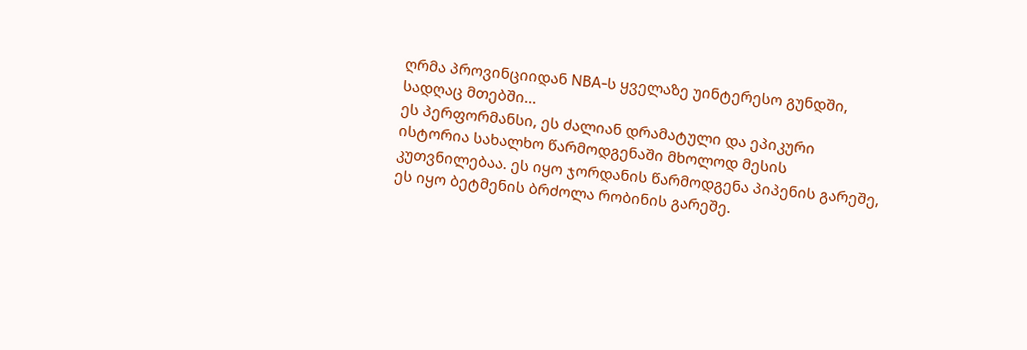ღრმა პროვინციიდან NBA-ს ყველაზე უინტერესო გუნდში, სადღაც მთებში...
ეს პერფორმანსი, ეს ძალიან დრამატული და ეპიკური ისტორია სახალხო წარმოდგენაში მხოლოდ მესის კუთვნილებაა. ეს იყო ჯორდანის წარმოდგენა პიპენის გარეშე, ეს იყო ბეტმენის ბრძოლა რობინის გარეშე.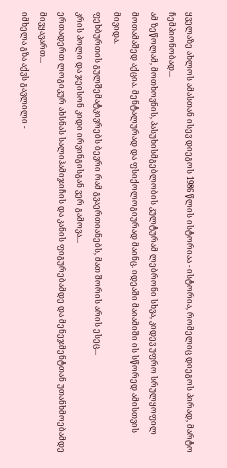ყველაზე ახლოს ამასთან ისევ დიეგოს 1986 წლის ისტორიაა - ისტორია, რომელიც დიეგოს პირად, მარტო ჩემპიონობად...
ამ ზეწოლამ, მოთხოვნის, პასუხისმგებლობის კულტურამ ლებრონი სხვა, კიდევ უფრო სრულყოფილ მოთამაშედ აქცია. მენტალურად და ფსიქოლოგიურად მაინც. იდეაში მაიამიში ის სწორედ ამისთვის მივიდა.
ფეხბურთის გულშემატკივრებს ბევრი რამ გვაერთიანებს, მათ შორის არის ესეც...
კრის პოლი და ჯეისონ კიდი ირვინგისგან ვერ გამოვა...
ერთადერთ ლოგიკურ ახსნას სალიჰამიჯიჩის და კანის ფიგურებამდე და მენეჯმენტთან უთანხმოებამდე მივყავართ...
იმხელა გზა აქვს გავლილი -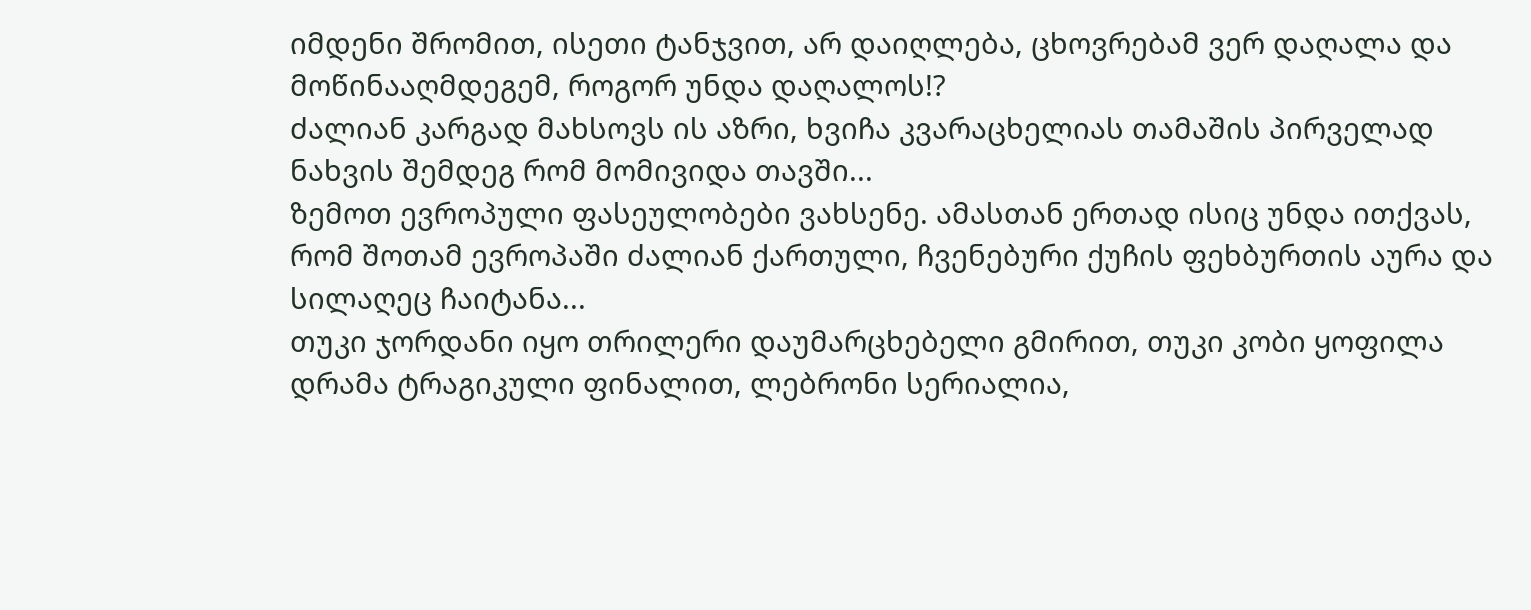იმდენი შრომით, ისეთი ტანჯვით, არ დაიღლება, ცხოვრებამ ვერ დაღალა და მოწინააღმდეგემ, როგორ უნდა დაღალოს!?
ძალიან კარგად მახსოვს ის აზრი, ხვიჩა კვარაცხელიას თამაშის პირველად ნახვის შემდეგ რომ მომივიდა თავში...
ზემოთ ევროპული ფასეულობები ვახსენე. ამასთან ერთად ისიც უნდა ითქვას, რომ შოთამ ევროპაში ძალიან ქართული, ჩვენებური ქუჩის ფეხბურთის აურა და სილაღეც ჩაიტანა...
თუკი ჯორდანი იყო თრილერი დაუმარცხებელი გმირით, თუკი კობი ყოფილა დრამა ტრაგიკული ფინალით, ლებრონი სერიალია,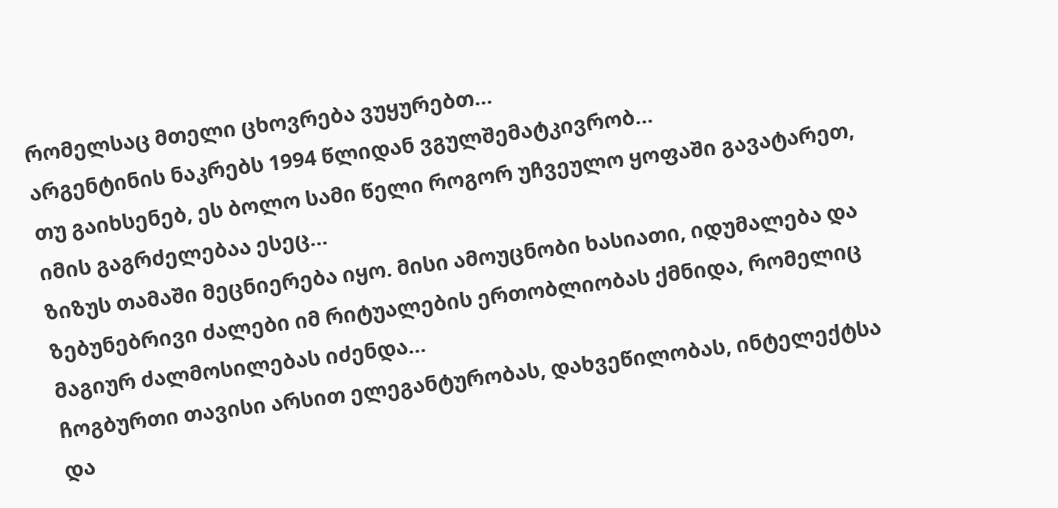რომელსაც მთელი ცხოვრება ვუყურებთ...
არგენტინის ნაკრებს 1994 წლიდან ვგულშემატკივრობ…
თუ გაიხსენებ, ეს ბოლო სამი წელი როგორ უჩვეულო ყოფაში გავატარეთ, იმის გაგრძელებაა ესეც...
ზიზუს თამაში მეცნიერება იყო. მისი ამოუცნობი ხასიათი, იდუმალება და ზებუნებრივი ძალები იმ რიტუალების ერთობლიობას ქმნიდა, რომელიც მაგიურ ძალმოსილებას იძენდა...
ჩოგბურთი თავისი არსით ელეგანტურობას, დახვეწილობას, ინტელექტსა და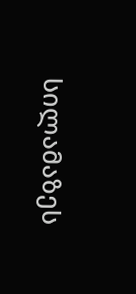სილამაზეს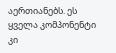აერთიანებს. ეს ყველა კომპონენტი კი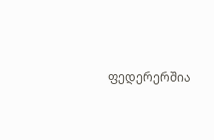ფედერერშია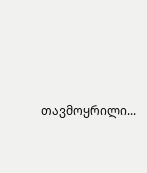თავმოყრილი...